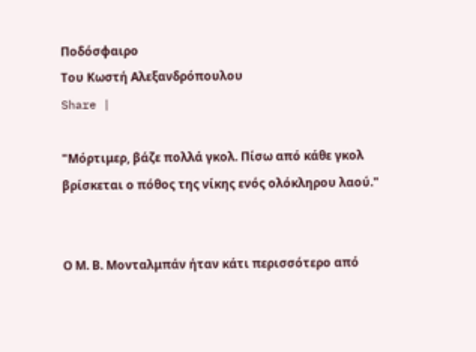Ποδόσφαιρο
Του Κωστή Αλεξανδρόπουλου
Share |

"Μόρτιμερ, βάζε πολλά γκολ. Πίσω από κάθε γκολ βρίσκεται ο πόθος της νίκης ενός ολόκληρου λαού."


Ο Μ. Β. Μονταλμπάν ήταν κάτι περισσότερο από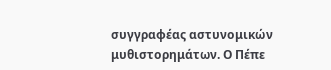συγγραφέας αστυνομικών μυθιστορημάτων. Ο Πέπε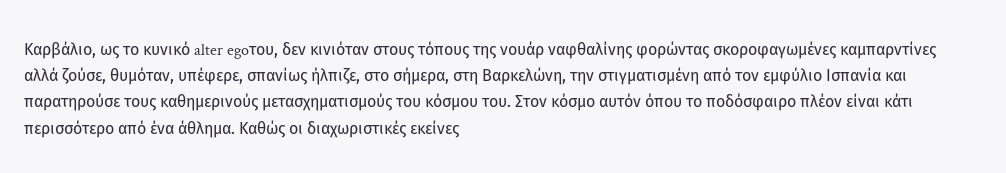Καρβάλιο, ως το κυνικό alter egoτου, δεν κινιόταν στους τόπους της νουάρ ναφθαλίνης φορώντας σκοροφαγωμένες καμπαρντίνες αλλά ζούσε, θυμόταν, υπέφερε, σπανίως ήλπιζε, στο σήμερα, στη Βαρκελώνη, την στιγματισμένη από τον εμφύλιο Ισπανία και παρατηρούσε τους καθημερινούς μετασχηματισμούς του κόσμου του. Στον κόσμο αυτόν όπου το ποδόσφαιρο πλέον είναι κάτι περισσότερο από ένα άθλημα. Καθώς οι διαχωριστικές εκείνες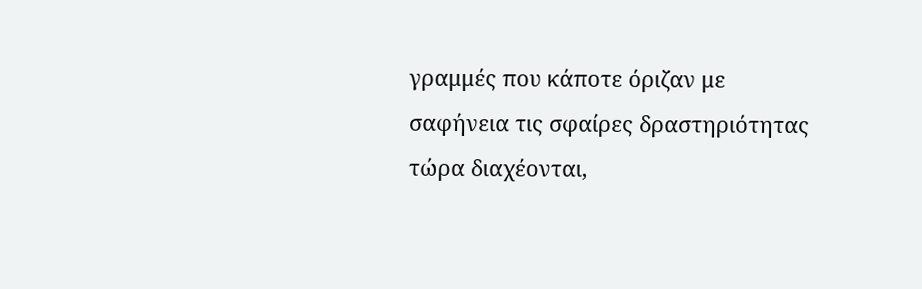γραμμές που κάποτε όριζαν με σαφήνεια τις σφαίρες δραστηριότητας τώρα διαχέονται,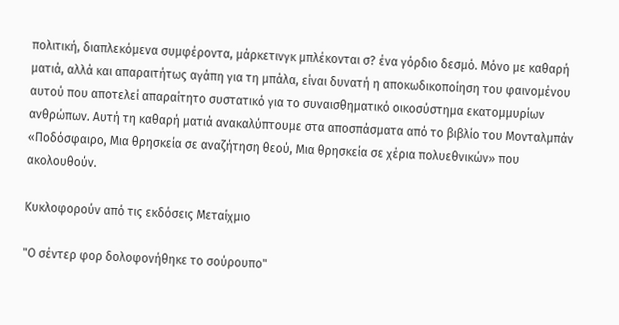πολιτική, διαπλεκόμενα συμφέροντα, μάρκετινγκ μπλέκονται σ? ένα γόρδιο δεσμό. Μόνο με καθαρή ματιά, αλλά και απαραιτήτως αγάπη για τη μπάλα, είναι δυνατή η αποκωδικοποίηση του φαινομένου αυτού που αποτελεί απαραίτητο συστατικό για το συναισθηματικό οικοσύστημα εκατομμυρίων ανθρώπων. Αυτή τη καθαρή ματιά ανακαλύπτουμε στα αποσπάσματα από το βιβλίο του Μονταλμπάν «Ποδόσφαιρο, Μια θρησκεία σε αναζήτηση θεού, Μια θρησκεία σε χέρια πολυεθνικών» που ακολουθούν.

Κυκλοφορούν από τις εκδόσεις Μεταίχμιο

"Ο σέντερ φορ δολοφονήθηκε το σούρουπο"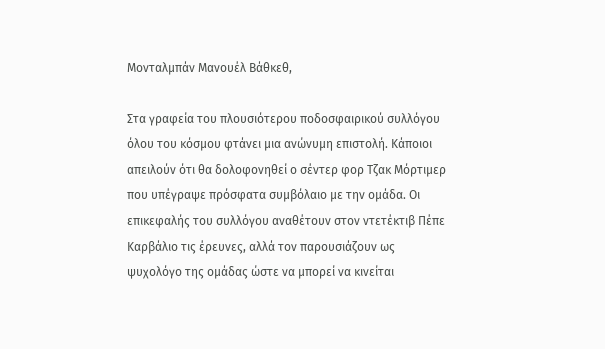Μονταλμπάν Μανουέλ Βάθκεθ,

Στα γραφεία του πλουσιότερου ποδοσφαιρικού συλλόγου όλου του κόσμου φτάνει μια ανώνυμη επιστολή. Κάποιοι απειλούν ότι θα δολοφονηθεί ο σέντερ φορ Τζακ Μόρτιμερ που υπέγραψε πρόσφατα συμβόλαιο με την ομάδα. Οι επικεφαλής του συλλόγου αναθέτουν στον ντετέκτιβ Πέπε Καρβάλιο τις έρευνες, αλλά τον παρουσιάζουν ως ψυχολόγο της ομάδας ώστε να μπορεί να κινείται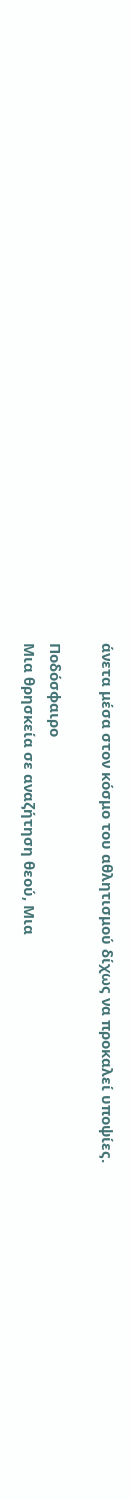άνετα μέσα στον κόσμο του αθλητισμού δίχως να προκαλεί υποψίες.

Ποδόσφαιρο
Μια θρησκεία σε αναζήτηση θεού, Μια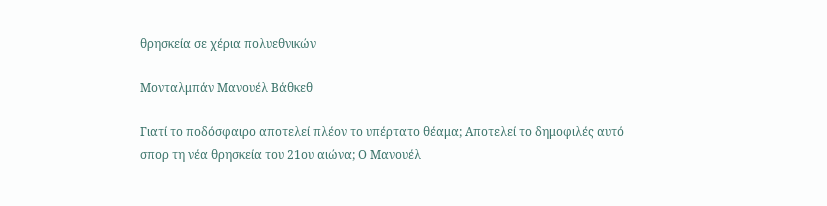θρησκεία σε χέρια πολυεθνικών

Μονταλμπάν Μανουέλ Βάθκεθ

Γιατί το ποδόσφαιρο αποτελεί πλέον το υπέρτατο θέαμα; Αποτελεί το δημοφιλές αυτό σπορ τη νέα θρησκεία του 21ου αιώνα; Ο Μανουέλ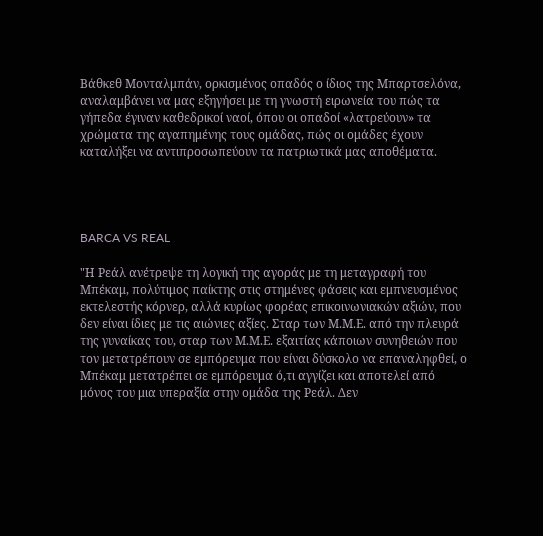Βάθκεθ Μονταλμπάν, ορκισμένος οπαδός ο ίδιος της Μπαρτσελόνα, αναλαμβάνει να μας εξηγήσει με τη γνωστή ειρωνεία του πώς τα γήπεδα έγιναν καθεδρικοί ναοί, όπου οι οπαδοί «λατρεύουν» τα χρώματα της αγαπημένης τους ομάδας, πώς οι ομάδες έχουν καταλήξει να αντιπροσωπεύουν τα πατριωτικά μας αποθέματα.




BARCA VS REAL

"Η Ρεάλ ανέτρεψε τη λογική της αγοράς με τη μεταγραφή του Μπέκαμ, πολύτιμος παίκτης στις στημένες φάσεις και εμπνευσμένος εκτελεστής κόρνερ, αλλά κυρίως φορέας επικοινωνιακών αξιών, που δεν είναι ίδιες με τις αιώνιες αξίες. Σταρ των Μ.Μ.Ε. από την πλευρά της γυναίκας του, σταρ των Μ.Μ.Ε. εξαιτίας κάποιων συνηθειών που τον μετατρέπουν σε εμπόρευμα που είναι δύσκολο να επαναληφθεί, ο Μπέκαμ μετατρέπει σε εμπόρευμα ό,τι αγγίζει και αποτελεί από μόνος του μια υπεραξία στην ομάδα της Ρεάλ. Δεν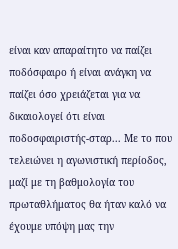είναι καν απαραίτητο να παίζει ποδόσφαιρο ή είναι ανάγκη να παίζει όσο χρειάζεται για να δικαιολογεί ότι είναι ποδοσφαιριστής-σταρ... Με το που τελειώνει η αγωνιστική περίοδος, μαζί με τη βαθμολογία του πρωταθλήματος θα ήταν καλό να έχουμε υπόψη μας την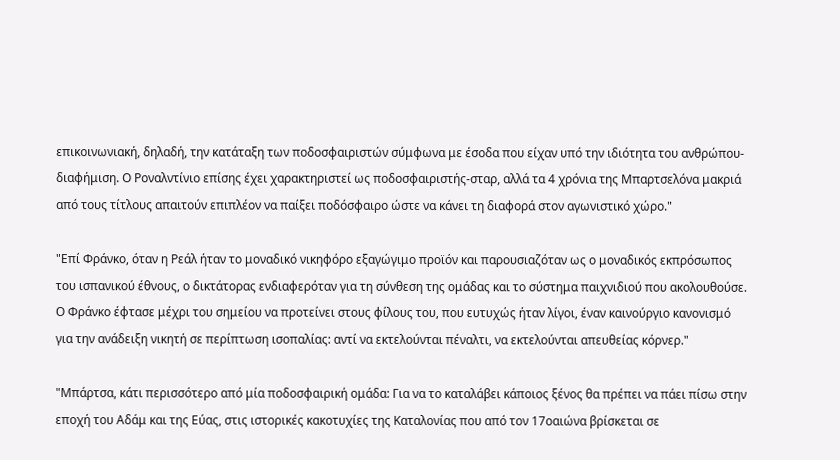επικοινωνιακή, δηλαδή, την κατάταξη των ποδοσφαιριστών σύμφωνα με έσοδα που είχαν υπό την ιδιότητα του ανθρώπου-διαφήμιση. Ο Ροναλντίνιο επίσης έχει χαρακτηριστεί ως ποδοσφαιριστής-σταρ, αλλά τα 4 χρόνια της Μπαρτσελόνα μακριά από τους τίτλους απαιτούν επιπλέον να παίξει ποδόσφαιρο ώστε να κάνει τη διαφορά στον αγωνιστικό χώρο."

"Επί Φράνκο, όταν η Ρεάλ ήταν το μοναδικό νικηφόρο εξαγώγιμο προϊόν και παρουσιαζόταν ως ο μοναδικός εκπρόσωπος του ισπανικού έθνους, ο δικτάτορας ενδιαφερόταν για τη σύνθεση της ομάδας και το σύστημα παιχνιδιού που ακολουθούσε. Ο Φράνκο έφτασε μέχρι του σημείου να προτείνει στους φίλους του, που ευτυχώς ήταν λίγοι, έναν καινούργιο κανονισμό για την ανάδειξη νικητή σε περίπτωση ισοπαλίας: αντί να εκτελούνται πέναλτι, να εκτελούνται απευθείας κόρνερ."

"Μπάρτσα, κάτι περισσότερο από μία ποδοσφαιρική ομάδα: Για να το καταλάβει κάποιος ξένος θα πρέπει να πάει πίσω στην εποχή του Αδάμ και της Εύας, στις ιστορικές κακοτυχίες της Καταλονίας που από τον 17οαιώνα βρίσκεται σε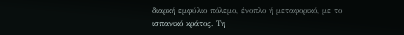διαρκή εμφύλιο πόλεμο, ένοπλο ή μεταφορικό, με το ισπανικό κράτος. Τη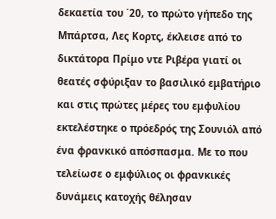δεκαετία του ΄20, το πρώτο γήπεδο της Μπάρτσα, Λες Κορτς, έκλεισε από το δικτάτορα Πρίμο ντε Ριβέρα γιατί οι θεατές σφύριξαν το βασιλικό εμβατήριο και στις πρώτες μέρες του εμφυλίου εκτελέστηκε ο πρόεδρός της Σουνιόλ από ένα φρανκικό απόσπασμα. Με το που τελείωσε ο εμφύλιος οι φρανκικές δυνάμεις κατοχής θέλησαν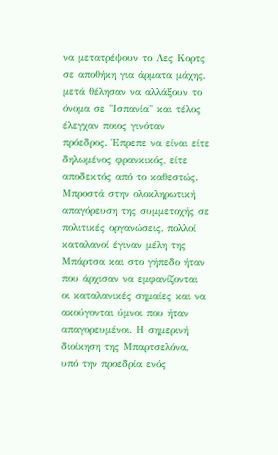να μετατρέψουν το Λες Κορτς σε αποθήκη για άρματα μάχης, μετά θέλησαν να αλλάξουν το όνομα σε "Ισπανία" και τέλος έλεγχαν ποιος γινόταν πρόεδρος. Έπρεπε να είναι είτε δηλωμένος φρανκικός, είτε αποδεκτός από το καθεστώς. Μπροστά στην ολοκληρωτική απαγόρευση της συμμετοχής σε πολιτικές οργανώσεις, πολλοί καταλανοί έγιναν μέλη της Μπάρτσα και στο γήπεδο ήταν που άρχισαν να εμφανίζονται οι καταλανικές σημαίες και να ακούγονται ύμνοι που ήταν απαγορευμένοι. Η σημερινή διοίκηση της Μπαρτσελόνα, υπό την προεδρία ενός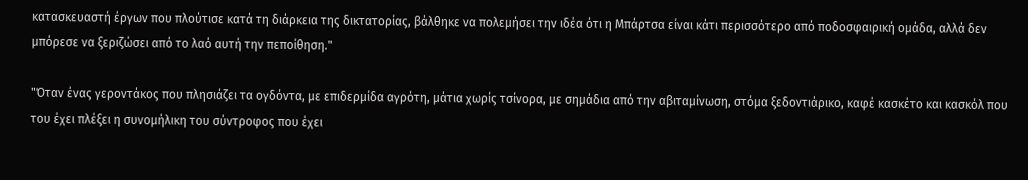κατασκευαστή έργων που πλούτισε κατά τη διάρκεια της δικτατορίας, βάλθηκε να πολεμήσει την ιδέα ότι η Μπάρτσα είναι κάτι περισσότερο από ποδοσφαιρική ομάδα, αλλά δεν μπόρεσε να ξεριζώσει από το λαό αυτή την πεποίθηση."

"Όταν ένας γεροντάκος που πλησιάζει τα ογδόντα, με επιδερμίδα αγρότη, μάτια χωρίς τσίνορα, με σημάδια από την αβιταμίνωση, στόμα ξεδοντιάρικο, καφέ κασκέτο και κασκόλ που του έχει πλέξει η συνομήλικη του σύντροφος που έχει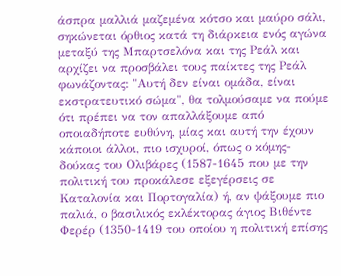άσπρα μαλλιά μαζεμένα κότσο και μαύρο σάλι, σηκώνεται όρθιος κατά τη διάρκεια ενός αγώνα μεταξύ της Μπαρτσελόνα και της Ρεάλ και αρχίζει να προσβάλει τους παίκτες της Ρεάλ φωνάζοντας: "Αυτή δεν είναι ομάδα, είναι εκστρατευτικό σώμα", θα τολμούσαμε να πούμε ότι πρέπει να τον απαλλάξουμε από οποιαδήποτε ευθύνη, μίας και αυτή την έχουν κάποιοι άλλοι, πιο ισχυροί, όπως ο κόμης-δούκας του Ολιβάρες (1587-1645 που με την πολιτική του προκάλεσε εξεγέρσεις σε Καταλονία και Πορτογαλία) ή, αν ψάξουμε πιο παλιά, ο βασιλικός εκλέκτορας άγιος Βιθέντε Φερέρ (1350-1419 του οποίου η πολιτική επίσης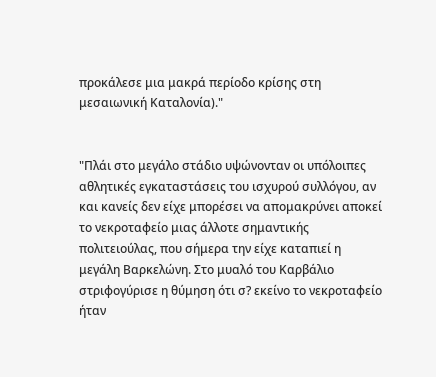προκάλεσε μια μακρά περίοδο κρίσης στη μεσαιωνική Καταλονία)."


"Πλάι στο μεγάλο στάδιο υψώνονταν οι υπόλοιπες αθλητικές εγκαταστάσεις του ισχυρού συλλόγου, αν και κανείς δεν είχε μπορέσει να απομακρύνει αποκεί το νεκροταφείο μιας άλλοτε σημαντικής πολιτειούλας, που σήμερα την είχε καταπιεί η μεγάλη Βαρκελώνη. Στο μυαλό του Καρβάλιο στριφογύρισε η θύμηση ότι σ? εκείνο το νεκροταφείο ήταν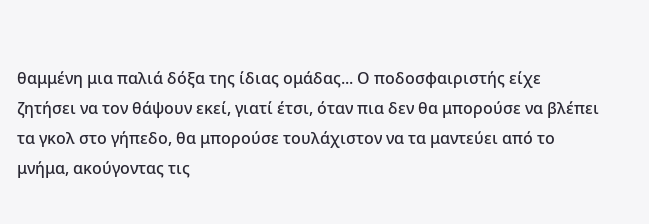θαμμένη μια παλιά δόξα της ίδιας ομάδας... Ο ποδοσφαιριστής είχε ζητήσει να τον θάψουν εκεί, γιατί έτσι, όταν πια δεν θα μπορούσε να βλέπει τα γκολ στο γήπεδο, θα μπορούσε τουλάχιστον να τα μαντεύει από το μνήμα, ακούγοντας τις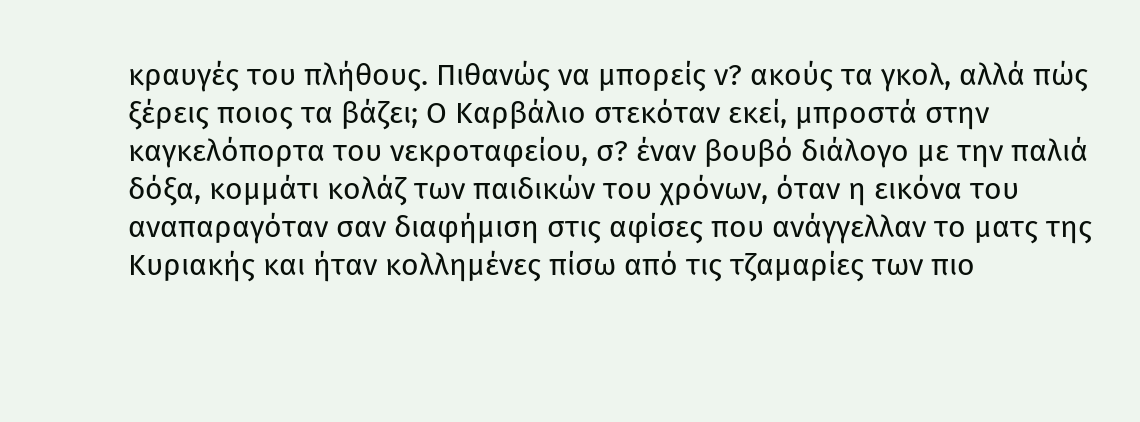κραυγές του πλήθους. Πιθανώς να μπορείς ν? ακούς τα γκολ, αλλά πώς ξέρεις ποιος τα βάζει; Ο Καρβάλιο στεκόταν εκεί, μπροστά στην καγκελόπορτα του νεκροταφείου, σ? έναν βουβό διάλογο με την παλιά δόξα, κομμάτι κολάζ των παιδικών του χρόνων, όταν η εικόνα του αναπαραγόταν σαν διαφήμιση στις αφίσες που ανάγγελλαν το ματς της Κυριακής και ήταν κολλημένες πίσω από τις τζαμαρίες των πιο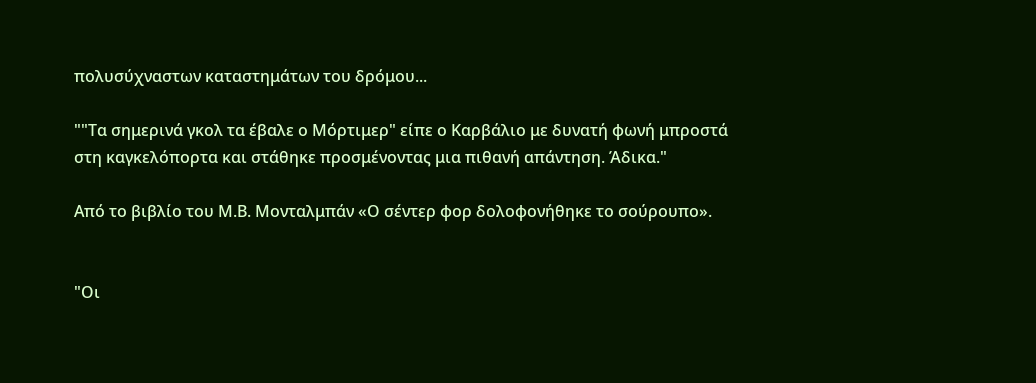πολυσύχναστων καταστημάτων του δρόμου...

""Τα σημερινά γκολ τα έβαλε ο Μόρτιμερ" είπε ο Καρβάλιο με δυνατή φωνή μπροστά στη καγκελόπορτα και στάθηκε προσμένοντας μια πιθανή απάντηση. Άδικα."

Aπό το βιβλίο του Μ.Β. Μονταλμπάν «Ο σέντερ φορ δολοφονήθηκε το σούρουπο».


"Οι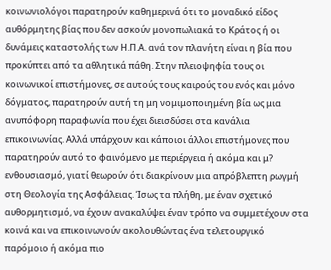κοινωνιολόγοι παρατηρούν καθημερινά ότι το μοναδικό είδος αυθόρμητης βίας που δεν ασκούν μονοπωλιακά το Κράτος ή οι δυνάμεις καταστολής των Η.Π.Α. ανά τον πλανήτη είναι η βία που προκύπτει από τα αθλητικά πάθη. Στην πλειοψηφία τους οι κοινωνικοί επιστήμονες, σε αυτούς τους καιρούς του ενός και μόνο δόγματος, παρατηρούν αυτή τη μη νομιμοποιημένη βία ως μια ανυπόφορη παραφωνία που έχει διεισδύσει στα κανάλια επικοινωνίας. Αλλά υπάρχουν και κάποιοι άλλοι επιστήμονες που παρατηρούν αυτό το φαινόμενο με περιέργεια ή ακόμα και μ? ενθουσιασμό, γιατί θεωρούν ότι διακρίνουν μια απρόβλεπτη ρωγμή στη Θεολογία της Ασφάλειας. Ίσως τα πλήθη, με έναν σχετικό αυθορμητισμό, να έχουν ανακαλύψει έναν τρόπο να συμμετέχουν στα κοινά και να επικοινωνούν ακολουθώντας ένα τελετουργικό παρόμοιο ή ακόμα πιο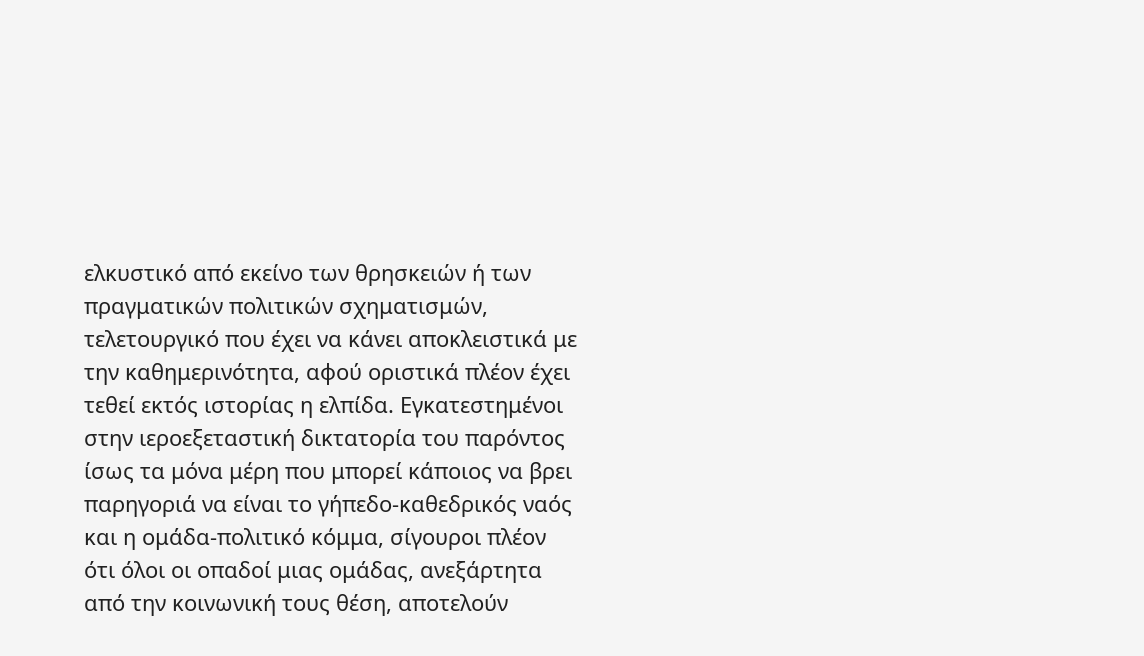ελκυστικό από εκείνο των θρησκειών ή των πραγματικών πολιτικών σχηματισμών, τελετουργικό που έχει να κάνει αποκλειστικά με την καθημερινότητα, αφού οριστικά πλέον έχει τεθεί εκτός ιστορίας η ελπίδα. Εγκατεστημένοι στην ιεροεξεταστική δικτατορία του παρόντος ίσως τα μόνα μέρη που μπορεί κάποιος να βρει παρηγοριά να είναι το γήπεδο-καθεδρικός ναός και η ομάδα-πολιτικό κόμμα, σίγουροι πλέον ότι όλοι οι οπαδοί μιας ομάδας, ανεξάρτητα από την κοινωνική τους θέση, αποτελούν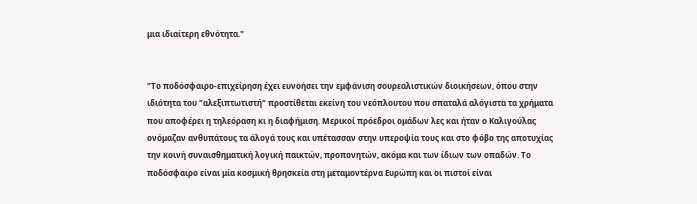μια ιδιαίτερη εθνότητα."


"Το ποδόσφαιρο-επιχείρηση έχει ευνοήσει την εμφάνιση σουρεαλιστικών διοικήσεων, όπου στην ιδιότητα του "αλεξιπτωτιστή" προστίθεται εκείνη του νεόπλουτου που σπαταλά αλόγιστα τα χρήματα που αποφέρει η τηλεόραση κι η διαφήμιση. Μερικοί πρόεδροι ομάδων λες και ήταν ο Καλιγούλας ονόμαζαν ανθυπάτους τα άλογά τους και υπέτασσαν στην υπεροψία τους και στο φόβο της αποτυχίας την κοινή συναισθηματική λογική παικτών, προπονητών, ακόμα και των ίδιων των οπαδών. Το ποδόσφαιρο είναι μία κοσμική θρησκεία στη μεταμοντέρνα Ευρώπη και οι πιστοί είναι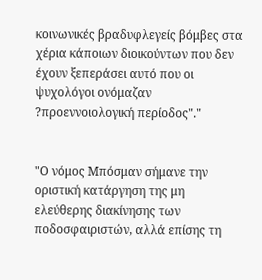κοινωνικές βραδυφλεγείς βόμβες στα χέρια κάποιων διοικούντων που δεν έχουν ξεπεράσει αυτό που οι ψυχολόγοι ονόμαζαν ?προεννοιολογική περίοδος"."


"Ο νόμος Μπόσμαν σήμανε την οριστική κατάργηση της μη ελεύθερης διακίνησης των ποδοσφαιριστών, αλλά επίσης τη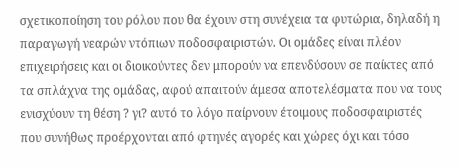σχετικοποίηση του ρόλου που θα έχουν στη συνέχεια τα φυτώρια, δηλαδή η παραγωγή νεαρών ντόπιων ποδοσφαιριστών. Οι ομάδες είναι πλέον επιχειρήσεις και οι διοικούντες δεν μπορούν να επενδύσουν σε παίκτες από τα σπλάχνα της ομάδας, αφού απαιτούν άμεσα αποτελέσματα που να τους ενισχύουν τη θέση ? γι? αυτό το λόγο παίρνουν έτοιμους ποδοσφαιριστές που συνήθως προέρχονται από φτηνές αγορές και χώρες όχι και τόσο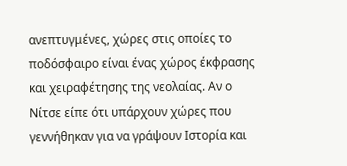ανεπτυγμένες, χώρες στις οποίες το ποδόσφαιρο είναι ένας χώρος έκφρασης και χειραφέτησης της νεολαίας. Αν ο Νίτσε είπε ότι υπάρχουν χώρες που γεννήθηκαν για να γράψουν Ιστορία και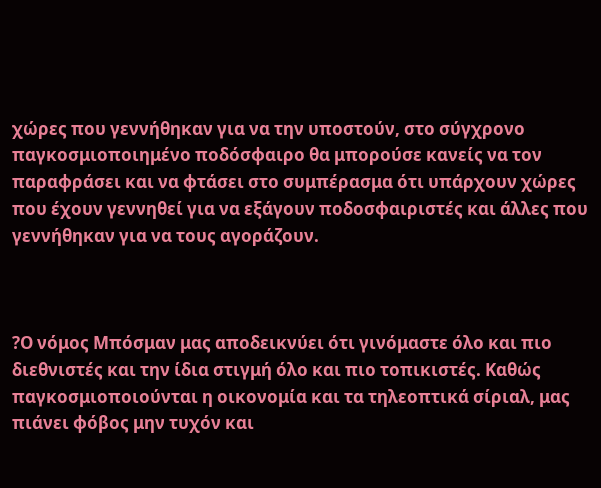χώρες που γεννήθηκαν για να την υποστούν, στο σύγχρονο παγκοσμιοποιημένο ποδόσφαιρο θα μπορούσε κανείς να τον παραφράσει και να φτάσει στο συμπέρασμα ότι υπάρχουν χώρες που έχουν γεννηθεί για να εξάγουν ποδοσφαιριστές και άλλες που γεννήθηκαν για να τους αγοράζουν.



?Ο νόμος Μπόσμαν μας αποδεικνύει ότι γινόμαστε όλο και πιο διεθνιστές και την ίδια στιγμή όλο και πιο τοπικιστές. Καθώς παγκοσμιοποιούνται η οικονομία και τα τηλεοπτικά σίριαλ, μας πιάνει φόβος μην τυχόν και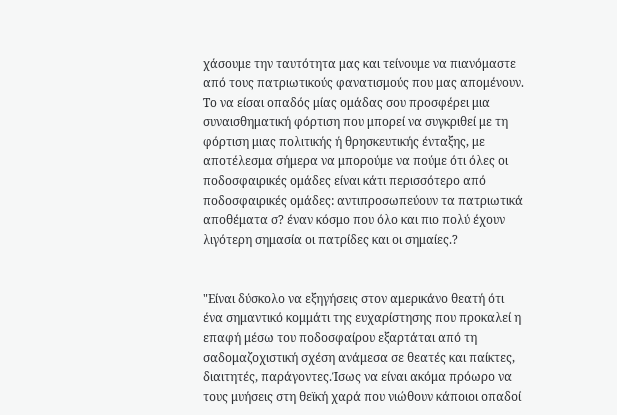χάσουμε την ταυτότητα μας και τείνουμε να πιανόμαστε από τους πατριωτικούς φανατισμούς που μας απομένουν. Το να είσαι οπαδός μίας ομάδας σου προσφέρει μια συναισθηματική φόρτιση που μπορεί να συγκριθεί με τη φόρτιση μιας πολιτικής ή θρησκευτικής ένταξης, με αποτέλεσμα σήμερα να μπορούμε να πούμε ότι όλες οι ποδοσφαιρικές ομάδες είναι κάτι περισσότερο από ποδοσφαιρικές ομάδες: αντιπροσωπεύουν τα πατριωτικά αποθέματα σ? έναν κόσμο που όλο και πιο πολύ έχουν λιγότερη σημασία οι πατρίδες και οι σημαίες.?


"Είναι δύσκολο να εξηγήσεις στον αμερικάνο θεατή ότι ένα σημαντικό κομμάτι της ευχαρίστησης που προκαλεί η επαφή μέσω του ποδοσφαίρου εξαρτάται από τη σαδομαζοχιστική σχέση ανάμεσα σε θεατές και παίκτες, διαιτητές, παράγοντες.Ίσως να είναι ακόμα πρόωρο να τους μυήσεις στη θεϊκή χαρά που νιώθουν κάποιοι οπαδοί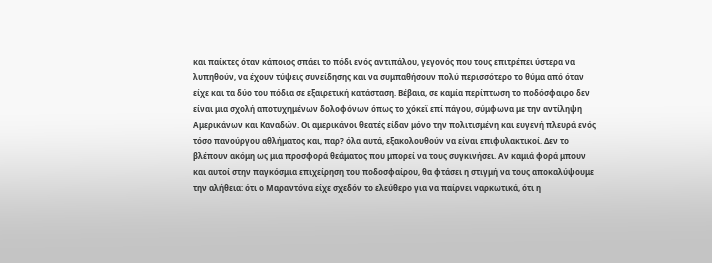και παίκτες όταν κάποιος σπάει το πόδι ενός αντιπάλου, γεγονός που τους επιτρέπει ύστερα να λυπηθούν, να έχουν τύψεις συνείδησης και να συμπαθήσουν πολύ περισσότερο το θύμα από όταν είχε και τα δύο του πόδια σε εξαιρετική κατάσταση. Βέβαια, σε καμία περίπτωση το ποδόσφαιρο δεν είναι μια σχολή αποτυχημένων δολοφόνων όπως το χόκεϊ επί πάγου, σύμφωνα με την αντίληψη Αμερικάνων και Καναδών. Οι αμερικάνοι θεατές είδαν μόνο την πολιτισμένη και ευγενή πλευρά ενός τόσο πανούργου αθλήματος και, παρ? όλα αυτά, εξακολουθούν να είναι επιφυλακτικοί. Δεν το βλέπουν ακόμη ως μια προσφορά θεάματος που μπορεί να τους συγκινήσει. Αν καμιά φορά μπουν και αυτοί στην παγκόσμια επιχείρηση του ποδοσφαίρου, θα φτάσει η στιγμή να τους αποκαλύψουμε την αλήθεια: ότι ο Μαραντόνα είχε σχεδόν το ελεύθερο για να παίρνει ναρκωτικά, ότι η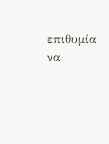επιθυμία να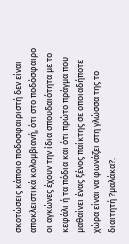σκοτώσεις κάποιο ποδοσφαιριστή δεν είναι αποκλειστικά κολομβιανή, ότι στο ποδόσφαιρο οι αγκώνες έχουν την ίδια σπουδαιότητα με το κεφάλι ή τα πόδια και ότι πρώτο πράγμα που μαθαίνει ένας ξένος παίκτης σε οποιαδήποτε χώρα είναι να φωνάζει στη γλώσσα της το διαιτητή ?μαλάκα?.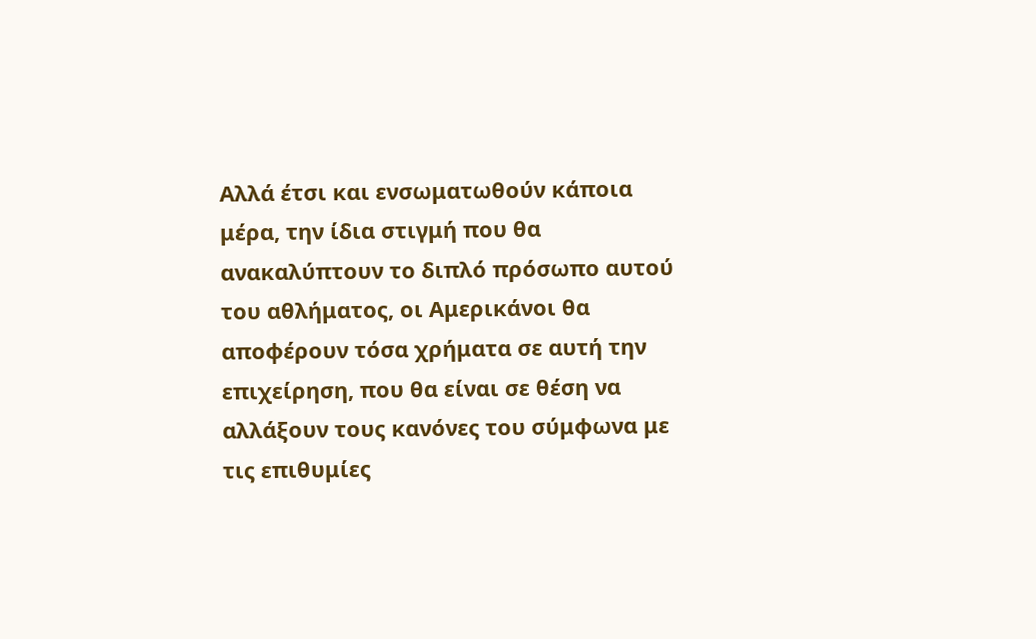Αλλά έτσι και ενσωματωθούν κάποια μέρα, την ίδια στιγμή που θα ανακαλύπτουν το διπλό πρόσωπο αυτού του αθλήματος, οι Αμερικάνοι θα αποφέρουν τόσα χρήματα σε αυτή την επιχείρηση, που θα είναι σε θέση να αλλάξουν τους κανόνες του σύμφωνα με τις επιθυμίες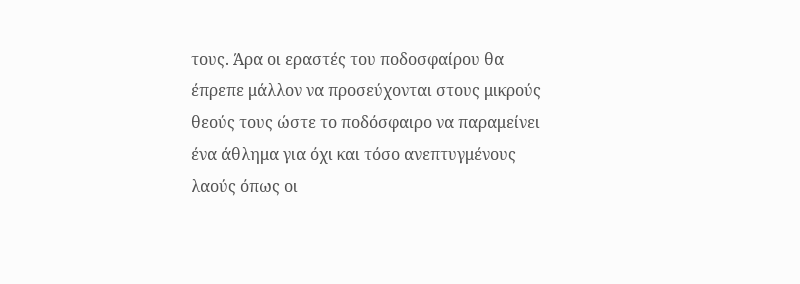τους. Άρα οι εραστές του ποδοσφαίρου θα έπρεπε μάλλον να προσεύχονται στους μικρούς θεούς τους ώστε το ποδόσφαιρο να παραμείνει ένα άθλημα για όχι και τόσο ανεπτυγμένους λαούς όπως οι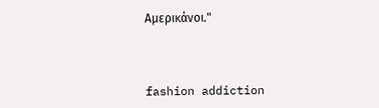Αμερικάνοι."



fashion addiction